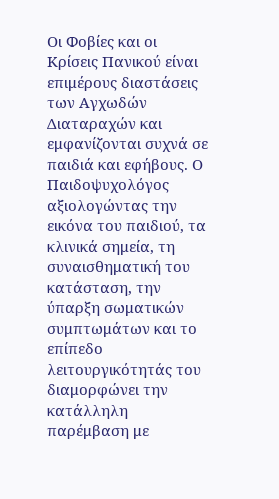Οι Φοβίες και οι Κρίσεις Πανικού είναι επιμέρους διαστάσεις των Αγχωδών Διαταραχών και εμφανίζονται συχνά σε παιδιά και εφήβους. Ο Παιδοψυχολόγος αξιολογώντας την εικόνα του παιδιού, τα κλινικά σημεία, τη συναισθηματική του κατάσταση, την ύπαρξη σωματικών συμπτωμάτων και το επίπεδο λειτουργικότητάς του διαμορφώνει την κατάλληλη παρέμβαση με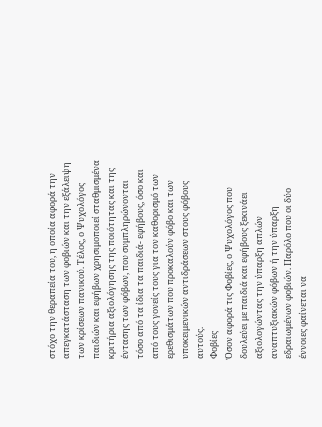στόχο την θεραπεία του, η οποία αφορά την απεγκατάσταση των φοβιών και την εξάλειψη των κρίσεων πανικού. Τέλος, ο Ψυχολόγος παιδιών και εφήβων χρησιμοποιεί σταθμισμένα κριτήρια αξιολόγησης της ποιότητας και της έντασης των φόβων, που συμπληρώνονται τόσο από τα ίδια τα παιδιά- εφήβους, όσο και από τους γονείς τους για τον καθορισμό των ερεθισμάτων που προκαλούν φόβο και των υποκειμενικών αντιδράσεων στους φόβους αυτούς.
Φοβίες
Όσον αφορά τις Φοβίες, ο Ψυχολόγος που δουλεύει με παιδιά και εφήβους ξεκινάει αξιολογώντας την ύπαρξη απλών αναπτυξιακών φόβων ή την ύπαρξη εδραιωμένων φοβιών. Παρόλο που οι δύο έννοιες φαίνεται να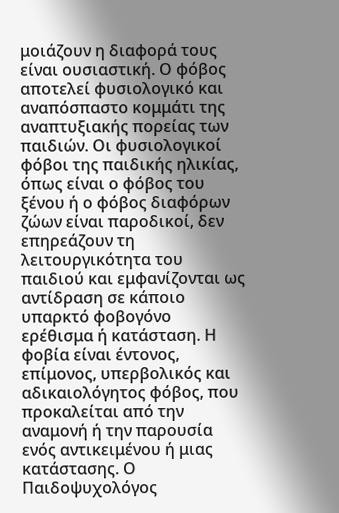μοιάζουν η διαφορά τους είναι ουσιαστική. Ο φόβος αποτελεί φυσιολογικό και αναπόσπαστο κομμάτι της αναπτυξιακής πορείας των παιδιών. Οι φυσιολογικοί φόβοι της παιδικής ηλικίας, όπως είναι ο φόβος του ξένου ή ο φόβος διαφόρων ζώων είναι παροδικοί, δεν επηρεάζουν τη λειτουργικότητα του παιδιού και εμφανίζονται ως αντίδραση σε κάποιο υπαρκτό φοβογόνο ερέθισμα ή κατάσταση. Η φοβία είναι έντονος, επίμονος, υπερβολικός και αδικαιολόγητος φόβος, που προκαλείται από την αναμονή ή την παρουσία ενός αντικειμένου ή μιας κατάστασης. Ο Παιδοψυχολόγος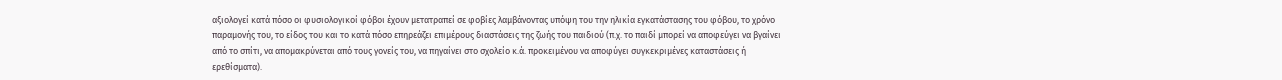αξιολογεί κατά πόσο οι φυσιολογικοί φόβοι έχουν μετατραπεί σε φοβίες λαμβάνοντας υπόψη του την ηλικία εγκατάστασης του φόβου, το χρόνο παραμονής του, το είδος του και το κατά πόσο επηρεάζει επιμέρους διαστάσεις της ζωής του παιδιού (π.χ. το παιδί μπορεί να αποφεύγει να βγαίνει από το σπίτι, να απομακρύνεται από τους γονείς του, να πηγαίνει στο σχολείο κ.ά. προκειμένου να αποφύγει συγκεκριμένες καταστάσεις ή ερεθίσματα).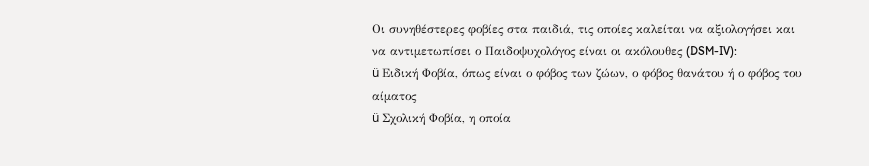Οι συνηθέστερες φοβίες στα παιδιά, τις οποίες καλείται να αξιολογήσει και να αντιμετωπίσει ο Παιδοψυχολόγος είναι οι ακόλουθες (DSM-IV):
ü Ειδική Φοβία, όπως είναι ο φόβος των ζώων, ο φόβος θανάτου ή ο φόβος του αίματος
ü Σχολική Φοβία, η οποία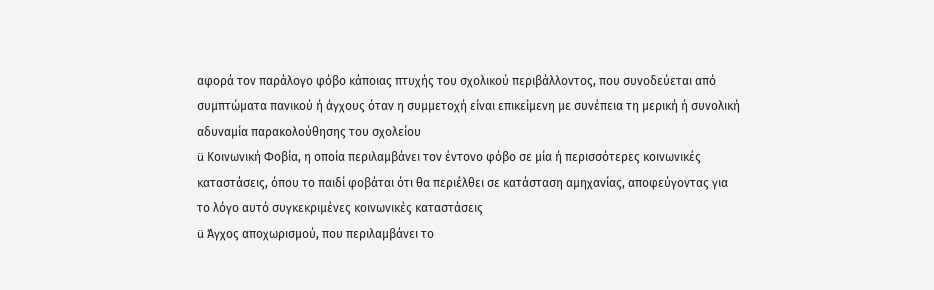αφορά τον παράλογο φόβο κάποιας πτυχής του σχολικού περιβάλλοντος, που συνοδεύεται από συμπτώματα πανικού ή άγχους όταν η συμμετοχή είναι επικείμενη με συνέπεια τη μερική ή συνολική αδυναμία παρακολούθησης του σχολείου
ü Κοινωνική Φοβία, η οποία περιλαμβάνει τον έντονο φόβο σε μία ή περισσότερες κοινωνικές καταστάσεις, όπου το παιδί φοβάται ότι θα περιέλθει σε κατάσταση αμηχανίας, αποφεύγοντας για το λόγο αυτό συγκεκριμένες κοινωνικές καταστάσεις
ü Άγχος αποχωρισμού, που περιλαμβάνει το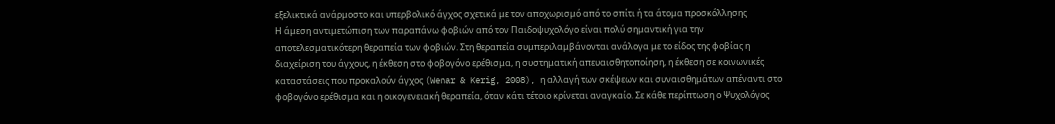εξελικτικά ανάρμοστο και υπερβολικό άγχος σχετικά με τον αποχωρισμό από το σπίτι ή τα άτομα προσκόλλησης
Η άμεση αντιμετώπιση των παραπάνω φοβιών από τον Παιδοψυχολόγο είναι πολύ σημαντική για την αποτελεσματικότερη θεραπεία των φοβιών. Στη θεραπεία συμπεριλαμβάνονται ανάλογα με το είδος της φοβίας η διαχείριση του άγχους, η έκθεση στο φοβογόνο ερέθισμα, η συστηματική απευαισθητοποίηση, η έκθεση σε κοινωνικές καταστάσεις που προκαλούν άγχος (Wenar & Kerig, 2008), η αλλαγή των σκέψεων και συναισθημάτων απέναντι στο φοβογόνο ερέθισμα και η οικογενειακή θεραπεία, όταν κάτι τέτοιο κρίνεται αναγκαίο. Σε κάθε περίπτωση ο Ψυχολόγος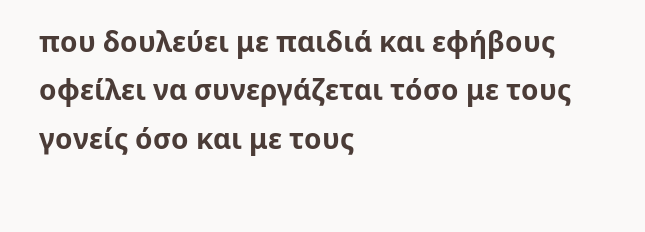που δουλεύει με παιδιά και εφήβους οφείλει να συνεργάζεται τόσο με τους γονείς όσο και με τους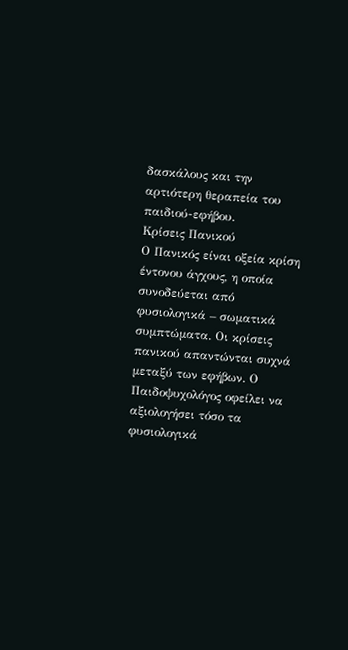δασκάλους και την αρτιότερη θεραπεία του παιδιού-εφήβου.
Κρίσεις Πανικού
Ο Πανικός είναι οξεία κρίση έντονου άγχους, η οποία συνοδεύεται από φυσιολογικά – σωματικά συμπτώματα. Οι κρίσεις πανικού απαντώνται συχνά μεταξύ των εφήβων. Ο Παιδοψυχολόγος οφείλει να αξιολογήσει τόσο τα φυσιολογικά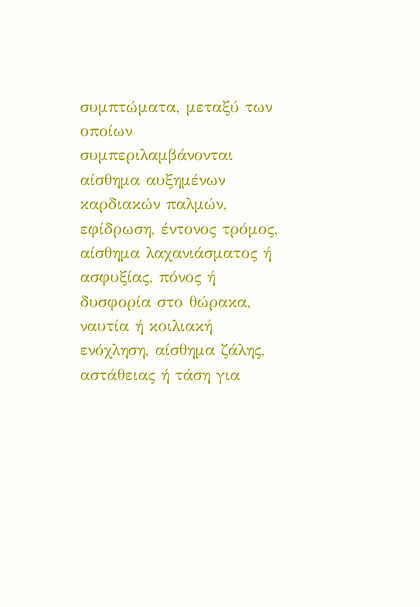συμπτώματα, μεταξύ των οποίων συμπεριλαμβάνονται αίσθημα αυξημένων καρδιακών παλμών, εφίδρωση, έντονος τρόμος, αίσθημα λαχανιάσματος ή ασφυξίας, πόνος ή δυσφορία στο θώρακα, ναυτία ή κοιλιακή ενόχληση, αίσθημα ζάλης, αστάθειας ή τάση για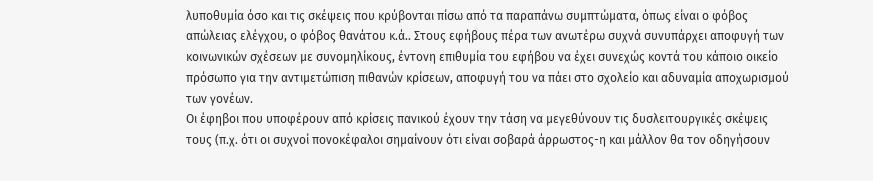λυποθυμία όσο και τις σκέψεις που κρύβονται πίσω από τα παραπάνω συμπτώματα, όπως είναι ο φόβος απώλειας ελέγχου, ο φόβος θανάτου κ.ά.. Στους εφήβους πέρα των ανωτέρω συχνά συνυπάρχει αποφυγή των κοινωνικών σχέσεων με συνομηλίκους, έντονη επιθυμία του εφήβου να έχει συνεχώς κοντά του κάποιο οικείο πρόσωπο για την αντιμετώπιση πιθανών κρίσεων, αποφυγή του να πάει στο σχολείο και αδυναμία αποχωρισμού των γονέων.
Οι έφηβοι που υποφέρουν από κρίσεις πανικού έχουν την τάση να μεγεθύνουν τις δυσλειτουργικές σκέψεις τους (π.χ. ότι οι συχνοί πονοκέφαλοι σημαίνουν ότι είναι σοβαρά άρρωστος-η και μάλλον θα τον οδηγήσουν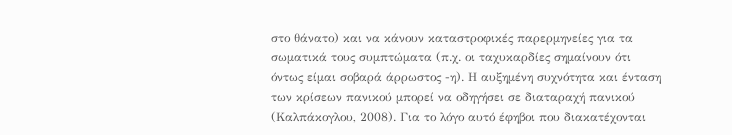στο θάνατο) και να κάνουν καταστροφικές παρερμηνείες για τα σωματικά τους συμπτώματα (π.χ. οι ταχυκαρδίες σημαίνουν ότι όντως είμαι σοβαρά άρρωστος -η). Η αυξημένη συχνότητα και ένταση των κρίσεων πανικού μπορεί να οδηγήσει σε διαταραχή πανικού (Καλπάκογλου, 2008). Για το λόγο αυτό έφηβοι που διακατέχονται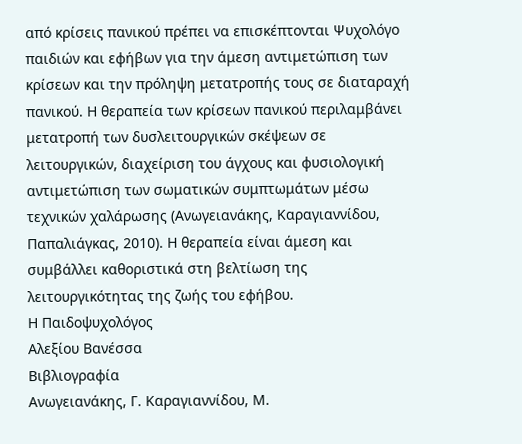από κρίσεις πανικού πρέπει να επισκέπτονται Ψυχολόγο παιδιών και εφήβων για την άμεση αντιμετώπιση των κρίσεων και την πρόληψη μετατροπής τους σε διαταραχή πανικού. Η θεραπεία των κρίσεων πανικού περιλαμβάνει μετατροπή των δυσλειτουργικών σκέψεων σε λειτουργικών, διαχείριση του άγχους και φυσιολογική αντιμετώπιση των σωματικών συμπτωμάτων μέσω τεχνικών χαλάρωσης (Ανωγειανάκης, Καραγιαννίδου, Παπαλιάγκας, 2010). Η θεραπεία είναι άμεση και συμβάλλει καθοριστικά στη βελτίωση της λειτουργικότητας της ζωής του εφήβου.
Η Παιδοψυχολόγος
Αλεξίου Βανέσσα
Βιβλιογραφία
Ανωγειανάκης, Γ. Καραγιαννίδου, Μ.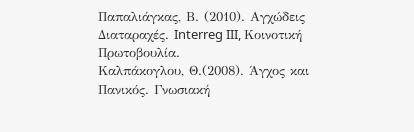Παπαλιάγκας, Β. (2010). Αγχώδεις Διαταραχές. Interreg III, Κοινοτική Πρωτοβουλία.
Καλπάκογλου, Θ.(2008). Άγχος και Πανικός. Γνωσιακή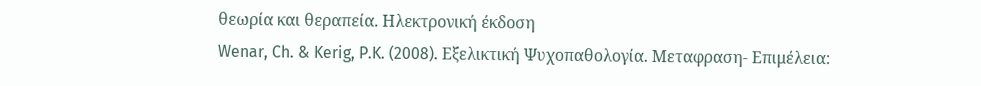θεωρία και θεραπεία. Ηλεκτρονική έκδοση
Wenar, Ch. & Kerig, P.K. (2008). Εξελικτική Ψυχοπαθολογία. Μεταφραση- Επιμέλεια: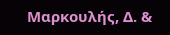Μαρκουλής, Δ. &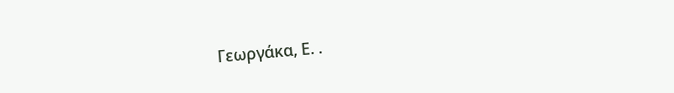Γεωργάκα, Ε. .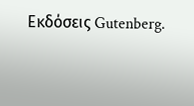Εκδόσεις Gutenberg.